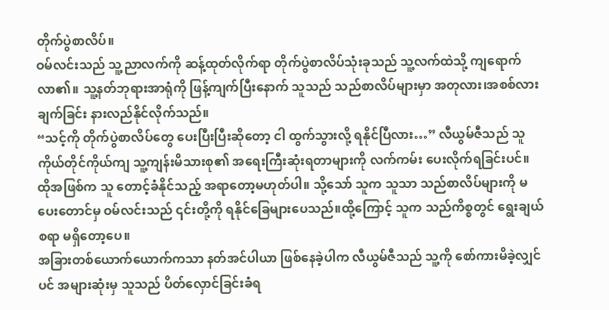တိုက်ပွဲစာလိပ်။
ဝမ်လင်းသည် သူ့ညာလက်ကို ဆန့်ထုတ်လိုက်ရာ တိုက်ပွဲစာလိပ်သုံးခုသည် သူ့လက်ထဲသို့ ကျရောက်လာ၏။ သူ့နတ်ဘုရားအာရုံကို ဖြန့်ကျက်ပြီးနောက် သူသည် သည်စာလိပ်များမှာ အတုလား၊အစစ်လား ချက်ခြင်း နားလည်နိုင်လိုက်သည်။
“သင့်ကို တိုက်ပွဲစာလိပ်တွေ ပေးပြီးပြီးဆိုတော့ ငါ ထွက်သွားလို့ ရနိုင်ပြီလား…” လီယွမ်ဇီသည် သူကိုယ်တိုင်ကိုယ်ကျ သူ့ကျန်းမိသားစု၏ အရေးကြီးဆုံးရတာများကို လက်ကမ်း ပေးလိုက်ရခြင်းပင်။ ထိုအဖြစ်က သူ တောင့်ခံနိုင်သည့် အရာတော့မဟုတ်ပါ။ သို့သော် သူက သူသာ သည်စာလိပ်များကို မပေးတောင်မှ ဝမ်လင်းသည် ၎င်းတို့ကို ရနိုင်ခြေများပေသည်။ထို့ကြောင့် သူက သည်ကိစ္စတွင် ရွေးချယ်စရာ မရှိတော့ပေ။
အခြားတစ်ယောက်ယောက်ကသာ နတ်အင်ပါယာ ဖြစ်နေခဲ့ပါက လီယွမ်ဇီသည် သူ့ကို စော်ကားမိခဲ့လျှင်ပင် အများဆုံးမှ သူသည် ပိတ်လှောင်ခြင်းခံရ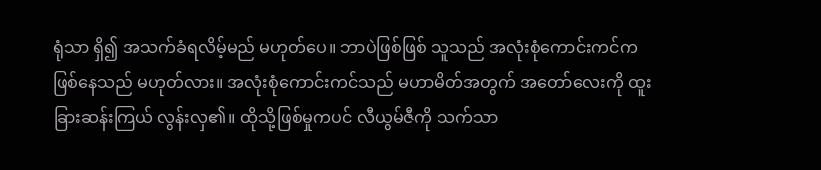ရုံသာ ရှိ၍ အသက်ခံရလိမ့်မည် မဟုတ်ပေ။ ဘာပဲဖြစ်ဖြစ် သူသည် အလုံးစုံကောင်းကင်က ဖြစ်နေသည် မဟုတ်လား။ အလုံးစုံကောင်းကင်သည် မဟာမိတ်အတွက် အတော်လေးကို ထူးခြားဆန်းကြယ် လွန်းလှ၏။ ထိုသို့ဖြစ်မှုကပင် လီယွမ်ဇီကို သက်သာ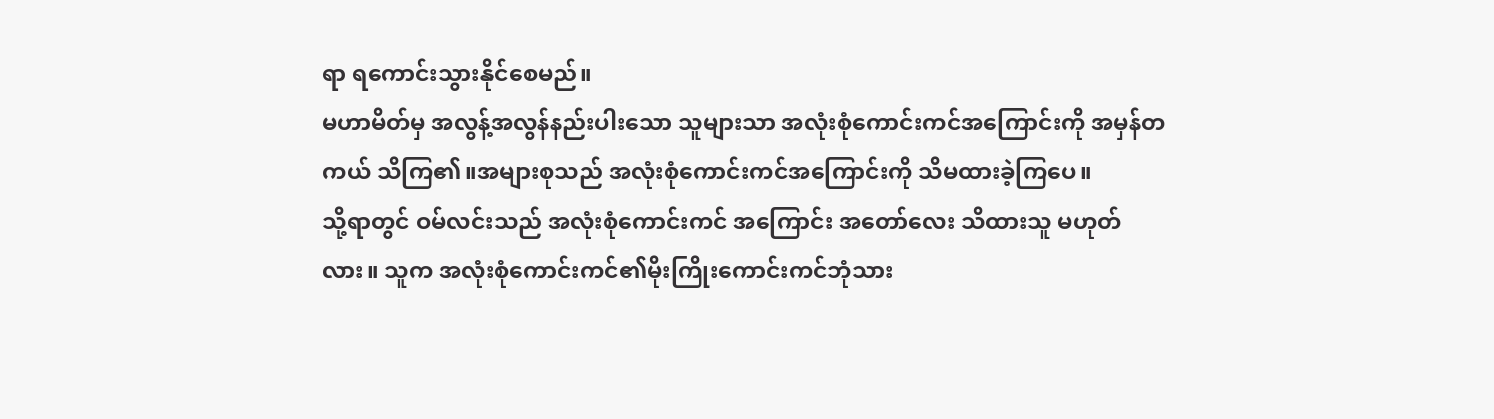ရာ ရကောင်းသွားနိုင်စေမည်။
မဟာမိတ်မှ အလွန့်အလွန်နည်းပါးသော သူများသာ အလုံးစုံကောင်းကင်အကြောင်းကို အမှန်တကယ် သိကြ၏။အများစုသည် အလုံးစုံကောင်းကင်အကြောင်းကို သိမထားခဲ့ကြပေ။
သို့ရာတွင် ဝမ်လင်းသည် အလုံးစုံကောင်းကင် အကြောင်း အတော်လေး သိထားသူ မဟုတ်လား။ သူက အလုံးစုံကောင်းကင်၏မိုးကြိုးကောင်းကင်ဘုံသား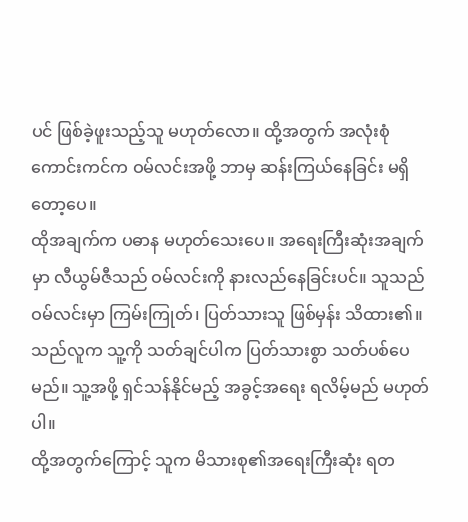ပင် ဖြစ်ခဲ့ဖူးသည့်သူ မဟုတ်လော။ ထို့အတွက် အလုံးစုံကောင်းကင်က ဝမ်လင်းအဖို့ ဘာမှ ဆန်းကြယ်နေခြင်း မရှိတော့ပေ။
ထိုအချက်က ပဓာန မဟုတ်သေးပေ။ အရေးကြီးဆုံးအချက်မှာ လီယွမ်ဇီသည် ဝမ်လင်းကို နားလည်နေခြင်းပင်။ သူသည် ဝမ်လင်းမှာ ကြမ်းကြုတ်၊ ပြတ်သားသူ ဖြစ်မှန်း သိထား၏။ သည်လူက သူ့ကို သတ်ချင်ပါက ပြတ်သားစွာ သတ်ပစ်ပေမည်။ သူ့အဖို့ ရှင်သန်နိုင်မည့် အခွင့်အရေး ရလိမ့်မည် မဟုတ်ပါ။
ထို့အတွက်ကြောင့် သူက မိသားစု၏အရေးကြီးဆုံး ရတ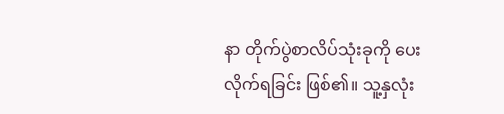နာ တိုက်ပွဲစာလိပ်သုံးခုကို ပေးလိုက်ရခြင်း ဖြစ်၏။ သူ့နှလုံး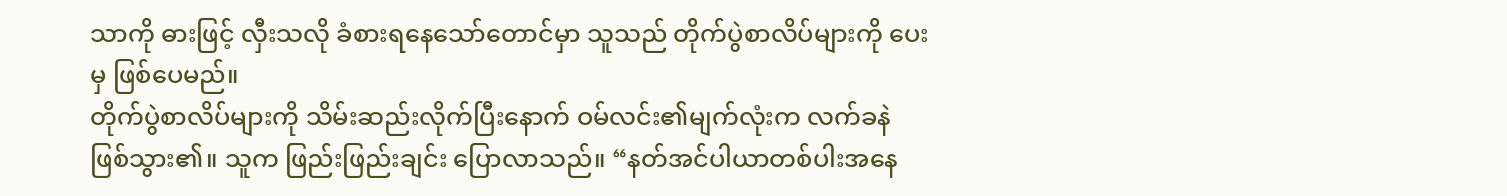သာကို ဓားဖြင့် လှီးသလို ခံစားရနေသော်တောင်မှာ သူသည် တိုက်ပွဲစာလိပ်များကို ပေးမှ ဖြစ်ပေမည်။
တိုက်ပွဲစာလိပ်များကို သိမ်းဆည်းလိုက်ပြီးနောက် ဝမ်လင်း၏မျက်လုံးက လက်ခနဲ ဖြစ်သွား၏။ သူက ဖြည်းဖြည်းချင်း ပြောလာသည်။ “နတ်အင်ပါယာတစ်ပါးအနေ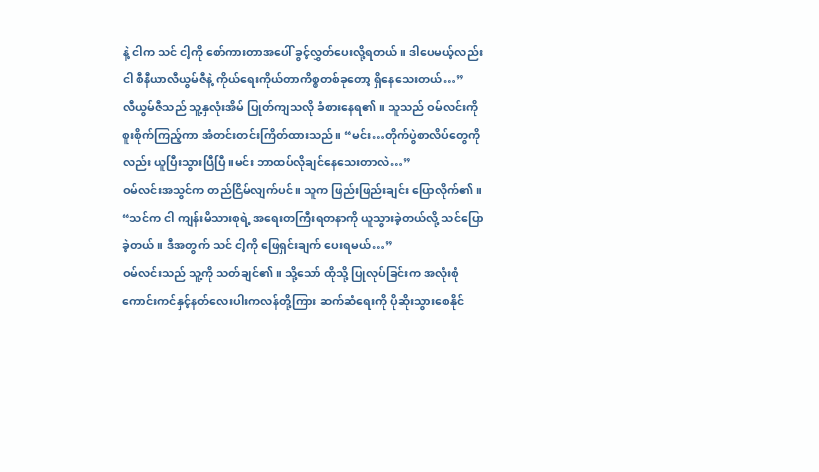နဲ့ ငါက သင် ငါ့ကို စော်ကားတာအပေါ် ခွင့်လွှတ်ပေးလို့ရတယ်။ ဒါပေမယ့်လည်း ငါ စီနီယာလီယွမ်ဇီနဲ့ ကိုယ်ရေးကိုယ်တာကိစ္စတစ်ခုတော့ ရှိနေသေးတယ်…”
လီယွမ်ဇီသည် သူ့နှလုံးအိမ် ပြုတ်ကျသလို ခံစားနေရ၏။ သူသည် ဝမ်လင်းကို စူးစိုက်ကြည့်ကာ အံတင်းတင်းကြိတ်ထားသည်။ “မင်း…တိုက်ပွဲစာလိပ်တွေကိုလည်း ယူပြီးသွားပြီပြီ။မင်း ဘာထပ်လိုချင်နေသေးတာလဲ…”
ဝမ်လင်းအသွင်က တည်ငြိမ်လျက်ပင်။ သူက ဖြည်းဖြည်းချင်း ပြောလိုက်၏။ “သင်က ငါ ကျန်းမိသားစုရဲ့ အရေးတကြီးရတနာကို ယူသွားခဲ့တယ်လို့ သင်ပြောခဲ့တယ်။ ဒီအတွက် သင် ငါ့ကို ဖြေရှင်းချက် ပေးရမယ်…”
ဝမ်လင်းသည် သူ့ကို သတ်ချင်၏။ သို့သော် ထိုသို့ ပြုလုပ်ခြင်းက အလုံးစုံကောင်းကင်နှင့်နတ်လေးပါးကလန်တို့ကြား ဆက်ဆံရေးကို ပိုဆိုးသွားစေနိုင်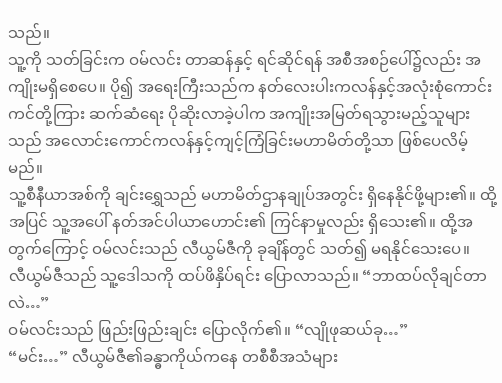သည်။
သူ့ကို သတ်ခြင်းက ဝမ်လင်း တာဆန်နှင့် ရင်ဆိုင်ရန် အစီအစဉ်ပေါ်၌လည်း အကျိုးမရှိစေပေ။ ပို၍ အရေးကြီးသည်က နတ်လေးပါးကလန်နှင့်အလုံးစုံကောင်းကင်တို့ကြား ဆက်ဆံရေး ပိုဆိုးလာခဲ့ပါက အကျိုးအမြတ်ရသွားမည့်သူများသည် အလောင်းကောင်ကလန်နှင့်ကျင့်ကြံခြင်းမဟာမိတ်တို့သာ ဖြစ်ပေလိမ့်မည်။
သူ့စီနီယာအစ်ကို ချင်းရွှေသည် မဟာမိတ်ဌာနချုပ်အတွင်း ရှိနေနိုင်ဖို့များ၏။ ထို့အပြင် သူ့အပေါ် နတ်အင်ပါယာဟောင်း၏ ကြင်နာမှုလည်း ရှိသေး၏။ ထို့အတွက်ကြောင့် ဝမ်လင်းသည် လီယွမ်ဇီကို ခုချိန်တွင် သတ်၍ မရနိုင်သေးပေ။
လီယွမ်ဇီသည် သူ့ဒေါသကို ထပ်ဖိနှိပ်ရင်း ပြောလာသည်။ “ဘာထပ်လိုချင်တာလဲ…”
ဝမ်လင်းသည် ဖြည်းဖြည်းချင်း ပြောလိုက်၏။ “လျိုဖုဆယ်ခု…”
“မင်း…” လီယွမ်ဇီ၏ခန္ဓာကိုယ်ကနေ တစီစီအသံများ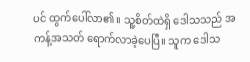ပင် ထွက်ပေါ်လာ၏။ သူ့စိတ်ထဲရှိ ဒေါသသည် အကန့်အသတ် ရောက်လာခဲ့ပေပြီ။ သူက ဒေါသ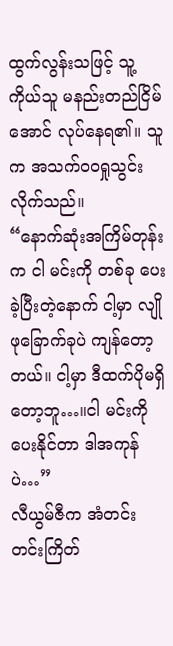ထွက်လွန်းသဖြင့် သူ့ကိုယ်သူ မနည်းတည်ငြိမ်အောင် လုပ်နေရ၏။ သူက အသက်ဝဝရှုသွင်းလိုက်သည်။
“နောက်ဆုံးအကြိမ်တုန်းက ငါ မင်းကို တစ်ခု ပေးခဲ့ပြီးတဲ့နောက် ငါ့မှာ လျိုဖုခြောက်ခုပဲ ကျန်တော့တယ်။ ငါ့မှာ ဒီထက်ပိုမရှိတော့ဘူ…။ငါ မင်းကို ပေးနိုင်တာ ဒါအကုန်ပဲ…”
လီယွမ်ဇီက အံတင်းတင်းကြိတ်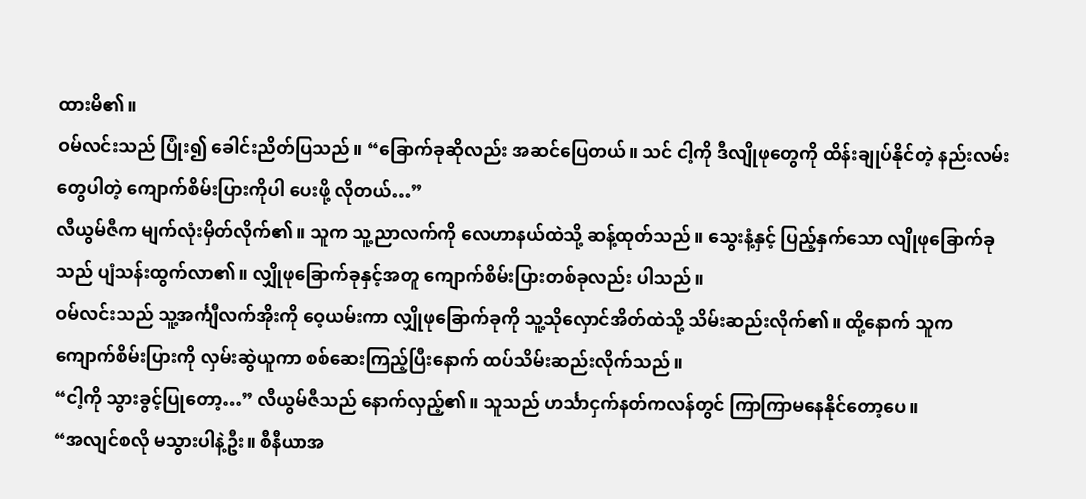ထားမိ၏။
ဝမ်လင်းသည် ပြုံး၍ ခေါင်းညိတ်ပြသည်။ “ခြောက်ခုဆိုလည်း အဆင်ပြေတယ်။ သင် ငါ့ကို ဒီလျိုဖုတွေကို ထိန်းချုပ်နိုင်တဲ့ နည်းလမ်းတွေပါတဲ့ ကျောက်စိမ်းပြားကိုပါ ပေးဖို့ လိုတယ်…”
လီယွမ်ဇီက မျက်လုံးမှိတ်လိုက်၏။ သူက သူ့ညာလက်ကို လေဟာနယ်ထဲသို့ ဆန့်ထုတ်သည်။ သွေးနံ့နှင့် ပြည့်နှက်သော လျိုဖုခြောက်ခုသည် ပျံသန်းထွက်လာ၏။ လျှိုဖုခြောက်ခုနှင့်အတူ ကျောက်စိမ်းပြားတစ်ခုလည်း ပါသည်။
ဝမ်လင်းသည် သူ့အင်္ကျီလက်အိုးကို ဝေ့ယမ်းကာ လျှိုဖုခြောက်ခုကို သူ့သိုလှောင်အိတ်ထဲသို့ သိမ်းဆည်းလိုက်၏။ ထို့နောက် သူက ကျောက်စိမ်းပြားကို လှမ်းဆွဲယူကာ စစ်ဆေးကြည့်ပြီးနောက် ထပ်သိမ်းဆည်းလိုက်သည်။
“ငါ့ကို သွားခွင့်ပြုတော့…” လီယွမ်ဇီသည် နောက်လှည့်၏။ သူသည် ဟင်္သာငှက်နတ်ကလန်တွင် ကြာကြာမနေနိုင်တော့ပေ။
“အလျင်စလို မသွားပါနဲ့ဦး။ စီနီယာအ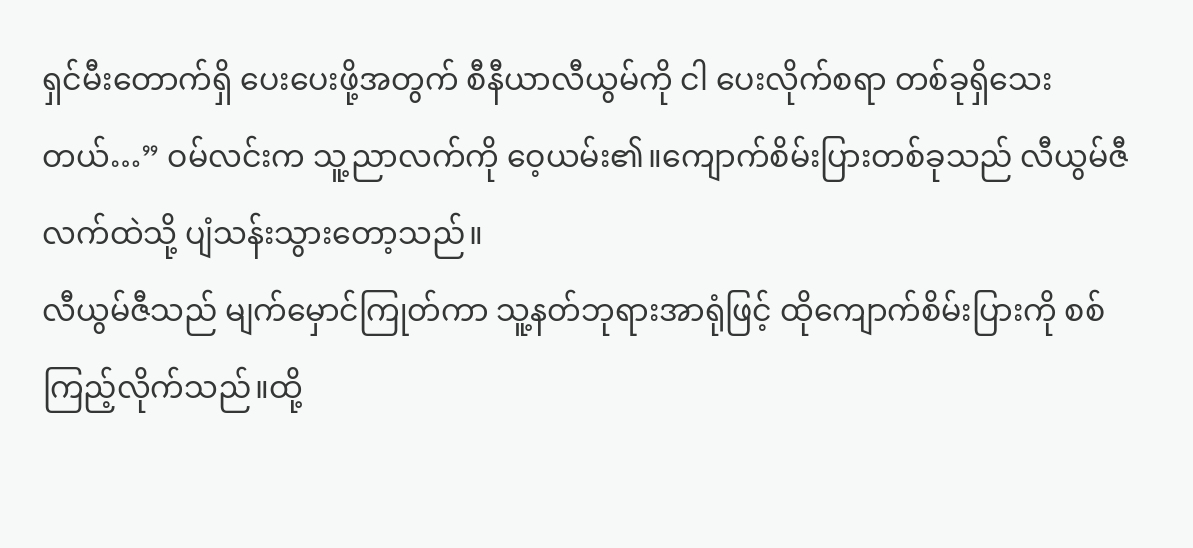ရှင်မီးတောက်ရှိ ပေးပေးဖို့အတွက် စီနီယာလီယွမ်ကို ငါ ပေးလိုက်စရာ တစ်ခုရှိသေးတယ်…” ဝမ်လင်းက သူ့ညာလက်ကို ဝေ့ယမ်း၏။ကျောက်စိမ်းပြားတစ်ခုသည် လီယွမ်ဇီလက်ထဲသို့ ပျံသန်းသွားတော့သည်။
လီယွမ်ဇီသည် မျက်မှောင်ကြုတ်ကာ သူ့နတ်ဘုရားအာရုံဖြင့် ထိုကျောက်စိမ်းပြားကို စစ်ကြည့်လိုက်သည်။ထို့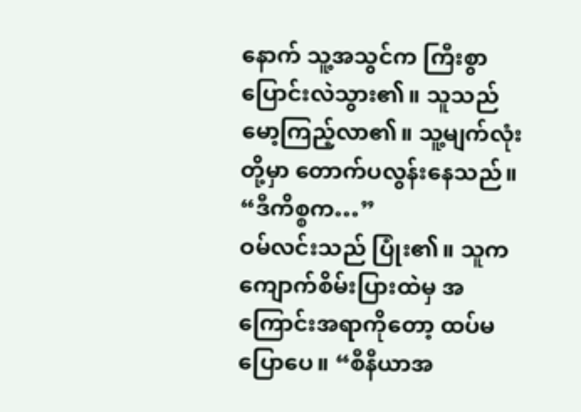နောက် သူ့အသွင်က ကြီးစွာ ပြောင်းလဲသွား၏။ သူသည် မော့ကြည့်လာ၏။ သူ့မျက်လုံးတို့မှာ တောက်ပလွန်းနေသည်။
“ဒီကိစ္စက…”
ဝမ်လင်းသည် ပြုံး၏။ သူက ကျောက်စိမ်းပြားထဲမှ အကြောင်းအရာကိုတော့ ထပ်မပြောပေ။ “စီနီယာအ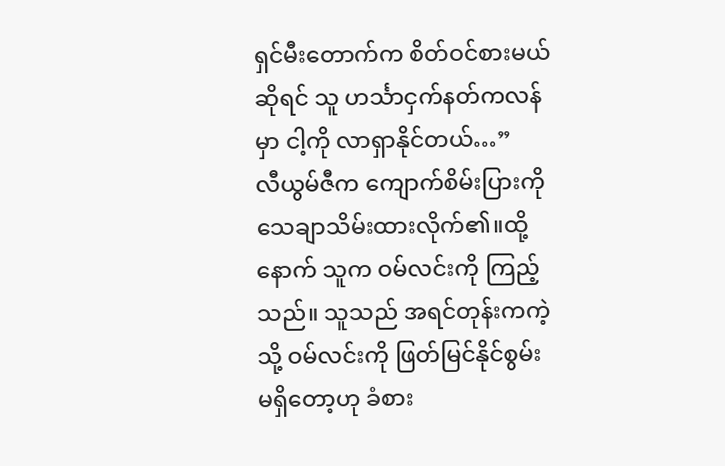ရှင်မီးတောက်က စိတ်ဝင်စားမယ်ဆိုရင် သူ ဟင်္သာငှက်နတ်ကလန်မှာ ငါ့ကို လာရှာနိုင်တယ်…”
လီယွမ်ဇီက ကျောက်စိမ်းပြားကို သေချာသိမ်းထားလိုက်၏။ထို့နောက် သူက ဝမ်လင်းကို ကြည့်သည်။ သူသည် အရင်တုန်းကကဲ့သို့ ဝမ်လင်းကို ဖြတ်မြင်နိုင်စွမ်း မရှိတော့ဟု ခံစား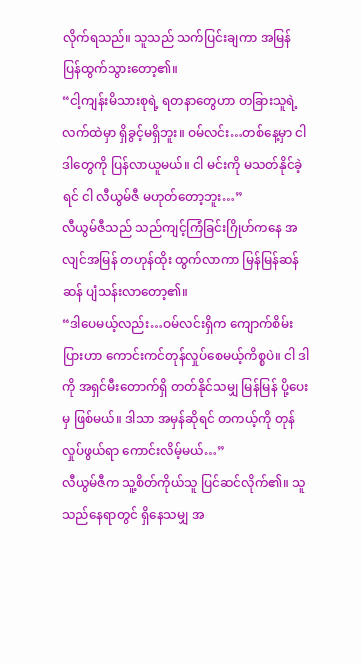လိုက်ရသည်။ သူသည် သက်ပြင်းချကာ အမြန် ပြန်ထွက်သွားတော့၏။
“ငါ့ကျန်းမိသားစုရဲ့ ရတနာတွေဟာ တခြားသူရဲ့ လက်ထဲမှာ ရှိခွင့်မရှိဘူး။ ဝမ်လင်း…တစ်နေ့မှာ ငါ ဒါတွေကို ပြန်လာယူမယ်။ ငါ မင်းကို မသတ်နိုင်ခဲ့ရင် ငါ လီယွမ်ဇီ မဟုတ်တော့ဘူး…”
လီယွမ်ဇီသည် သည်ကျင့်ကြံခြင်းဂြိုဟ်ကနေ အလျင်အမြန် တဟုန်ထိုး ထွက်လာကာ မြန်မြန်ဆန်ဆန် ပျံသန်းလာတော့၏။
“ဒါပေမယ့်လည်း…ဝမ်လင်းရှိက ကျောက်စိမ်းပြားဟာ ကောင်းကင်တုန်လှုပ်စေမယ့်ကိစ္စပဲ။ ငါ ဒါကို အရှင်မီးတောက်ရှိ တတ်နိုင်သမျှ မြန်မြန် ပို့ပေးမှ ဖြစ်မယ်။ ဒါသာ အမှန်ဆိုရင် တကယ့်ကို တုန်လှုပ်ဖွယ်ရာ ကောင်းလိမ့်မယ်…”
လီယွမ်ဇီက သူ့စိတ်ကိုယ်သူ ပြင်ဆင်လိုက်၏။ သူ သည်နေရာတွင် ရှိနေသမျှ အ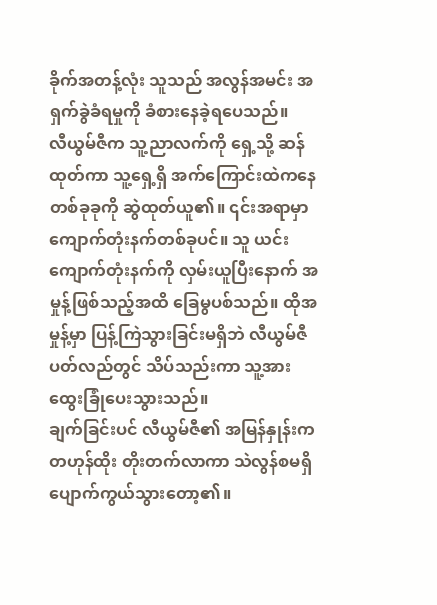ခိုက်အတန့်လုံး သူသည် အလွန်အမင်း အရှက်ခွဲခံရမှုကို ခံစားနေခဲ့ရပေသည်။
လီယွမ်ဇီက သူ့ညာလက်ကို ရှေ့သို့ ဆန်ထုတ်ကာ သူ့ရှေ့ရှိ အက်ကြောင်းထဲကနေ တစ်ခုခုကို ဆွဲထုတ်ယူ၏။ ၎င်းအရာမှာ ကျောက်တုံးနက်တစ်ခုပင်။ သူ ယင်းကျောက်တုံးနက်ကို လှမ်းယူပြီးနောက် အမှုန့်ဖြစ်သည့်အထိ ခြေမွပစ်သည်။ ထိုအမှုန့်မှာ ပြန့်ကြဲသွားခြင်းမရှိဘဲ လီယွမ်ဇီ ပတ်လည်တွင် သိပ်သည်းကာ သူ့အား ထွေးခြုံပေးသွားသည်။
ချက်ခြင်းပင် လီယွမ်ဇီ၏ အမြန်နှုန်းက တဟုန်ထိုး တိုးတက်လာကာ သဲလွန်စမရှိ ပျောက်ကွယ်သွားတော့၏။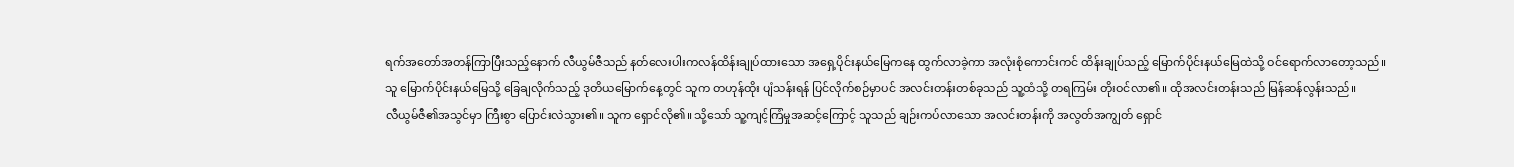ရက်အတော်အတန်ကြာပြီးသည့်နောက် လီယွမ်ဇီသည် နတ်လေးပါးကလန်ထိန်းချုပ်ထားသော အရှေ့ပိုင်းနယ်မြေကနေ ထွက်လာခဲ့ကာ အလုံးစုံကောင်းကင် ထိန်းချုပ်သည့် မြောက်ပိုင်းနယ်မြေထဲသို့ ဝင်ရောက်လာတော့သည်။
သူ မြောက်ပိုင်းနယ်မြေသို့ ခြေချလိုက်သည့် ဒုတိယမြောက်နေ့တွင် သူက တဟုန်ထိုး ပျံသန်းရန် ပြင်လိုက်စဉ်မှာပင် အလင်းတန်းတစ်ခုသည် သူ့ထံသို့ တရကြမ်း တိုးဝင်လာ၏။ ထိုအလင်းတန်းသည် မြန်ဆန်လွန်းသည်။
လီယွမ်ဇီ၏အသွင်မှာ ကြီးစွာ ပြောင်းလဲသွား၏။ သူက ရှောင်လို၏။ သို့သော် သူ့ကျင့်ကြံမှုအဆင့်ကြောင့် သူသည် ချဉ်းကပ်လာသော အလင်းတန်းကို အလွတ်အကျွတ် ရှောင်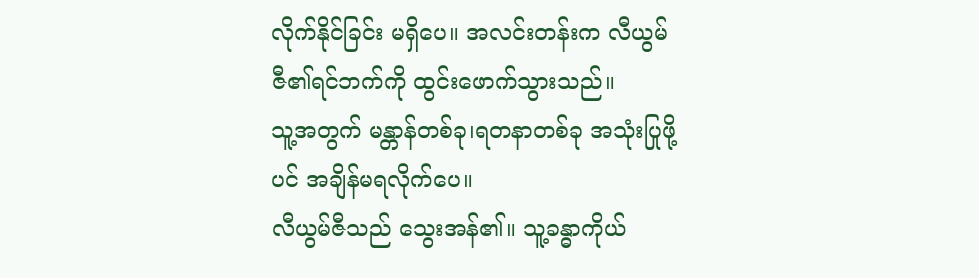လိုက်နိုင်ခြင်း မရှိပေ။ အလင်းတန်းက လီယွမ်ဇီ၏ရင်ဘက်ကို ထွင်းဖောက်သွားသည်။
သူ့အတွက် မန္တာန်တစ်ခု၊ရတနာတစ်ခု အသုံးပြုဖို့ပင် အချိန်မရလိုက်ပေ။
လီယွမ်ဇီသည် သွေးအန်၏။ သူ့ခန္ဓာကိုယ်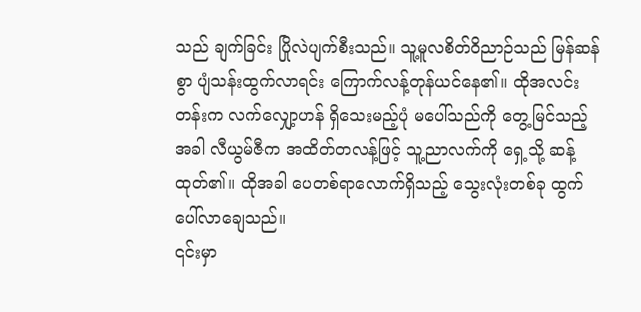သည် ချက်ခြင်း ပြိုလဲပျက်စီးသည်။ သူ့မူလစိတ်ဝိညာဉ်သည် မြန်ဆန်စွာ ပျံသန်းထွက်လာရင်း ကြောက်လန့်တုန်ယင်နေ၏။ ထိုအလင်းတန်းက လက်လျှော့ဟန် ရှိသေးမည့်ပုံ မပေါ်သည်ကို တွေ့မြင်သည့်အခါ လီယွမ်ဇီက အထိတ်တလန့်ဖြင့် သူ့ညာလက်ကို ရှေ့သို့ ဆန့်ထုတ်၏။ ထိုအခါ ပေတစ်ရာလောက်ရှိသည့် သွေးလုံးတစ်ခု ထွက်ပေါ်လာချေသည်။
၎င်းမှာ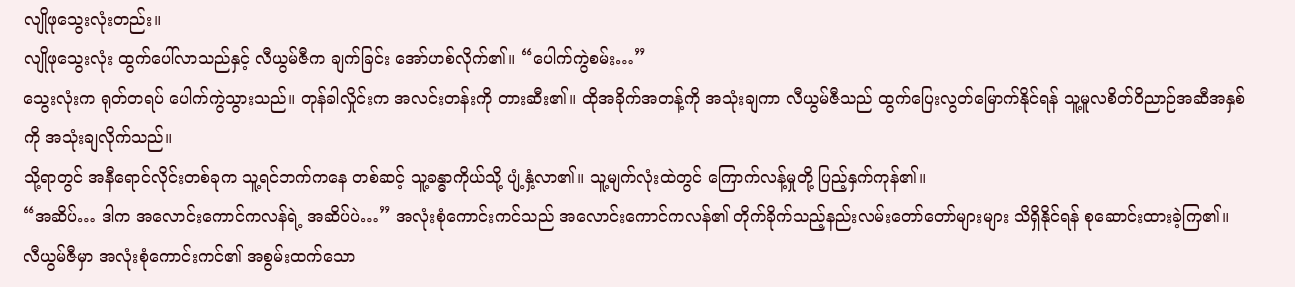လျိုဖုသွေးလုံးတည်း။
လျိုဖုသွေးလုံး ထွက်ပေါ်လာသည်နှင့် လီယွမ်ဇီက ချက်ခြင်း အော်ဟစ်လိုက်၏။ “ပေါက်ကွဲစမ်း…”
သွေးလုံးက ရုတ်တရပ် ပေါက်ကွဲသွားသည်။ တုန်ခါလှိုင်းက အလင်းတန်းကို တားဆီး၏။ ထိုအခိုက်အတန့်ကို အသုံးချကာ လီယွမ်ဇီသည် ထွက်ပြေးလွတ်မြောက်နိုင်ရန် သူ့မူလစိတ်ဝိညာဉ်အဆီအနှစ်ကို အသုံးချလိုက်သည်။
သို့ရာတွင် အနီရောင်လိုင်းတစ်ခုက သူ့ရင်ဘက်ကနေ တစ်ဆင့် သူ့ခန္ဓာကိုယ်သို့ ပျံ့နှံ့လာ၏။ သူ့မျက်လုံးထဲတွင် ကြောက်လန့်မှုတို့ ပြည့်နှက်ကုန်၏။
“အဆိပ်… ဒါက အလောင်းကောင်ကလန်ရဲ့ အဆိပ်ပဲ…” အလုံးစုံကောင်းကင်သည် အလောင်းကောင်ကလန်၏ တိုက်ခိုက်သည့်နည်းလမ်းတော်တော်များများ သိရှိနိုင်ရန် စုဆောင်းထားခဲ့ကြ၏။ လီယွမ်ဇီမှာ အလုံးစုံကောင်းကင်၏ အစွမ်းထက်သော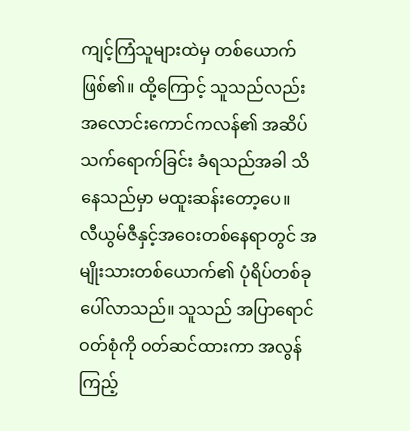ကျင့်ကြံသူများထဲမှ တစ်ယောက် ဖြစ်၏။ ထို့ကြောင့် သူသည်လည်း အလောင်းကောင်ကလန်၏ အဆိပ် သက်ရောက်ခြင်း ခံရသည်အခါ သိနေသည်မှာ မထူးဆန်းတော့ပေ။
လီယွမ်ဇီနှင့်အဝေးတစ်နေရာတွင် အမျိုးသားတစ်ယောက်၏ ပုံရိပ်တစ်ခု ပေါ်လာသည်။ သူသည် အပြာရောင်ဝတ်စုံကို ဝတ်ဆင်ထားကာ အလွန်ကြည့်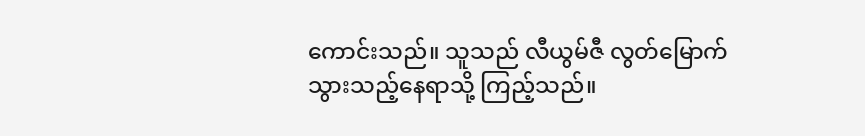ကောင်းသည်။ သူသည် လီယွမ်ဇီ လွတ်မြောက်သွားသည့်နေရာသို့ ကြည့်သည်။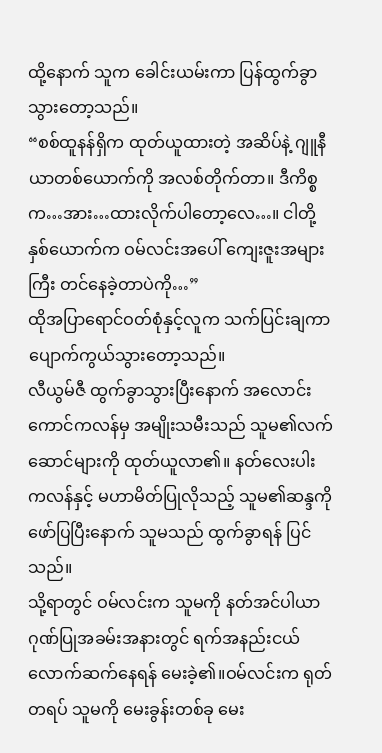ထို့နောက် သူက ခေါင်းယမ်းကာ ပြန်ထွက်ခွာသွားတော့သည်။
“စစ်ထူနန်ရှိက ထုတ်ယူထားတဲ့ အဆိပ်နဲ့ ဂျူနီယာတစ်ယောက်ကို အလစ်တိုက်တာ။ ဒီကိစ္စက…အား…ထားလိုက်ပါတော့လေ…။ ငါတို့နှစ်ယောက်က ဝမ်လင်းအပေါ် ကျေးဇူးအများကြီး တင်နေခဲ့တာပဲကို…”
ထိုအပြာရောင်ဝတ်စုံနှင့်လူက သက်ပြင်းချကာ ပျောက်ကွယ်သွားတော့သည်။
လီယွမ်ဇီ ထွက်ခွာသွားပြီးနောက် အလောင်းကောင်ကလန်မှ အမျိုးသမီးသည် သူမ၏လက်ဆောင်များကို ထုတ်ယူလာ၏။ နတ်လေးပါးကလန်နှင့် မဟာမိတ်ပြုလိုသည့် သူမ၏ဆန္ဒကို ဖော်ပြပြီးနောက် သူမသည် ထွက်ခွာရန် ပြင်သည်။
သို့ရာတွင် ဝမ်လင်းက သူမကို နတ်အင်ပါယာဂုဏ်ပြုအခမ်းအနားတွင် ရက်အနည်းငယ်လောက်ဆက်နေရန် မေးခဲ့၏။ဝမ်လင်းက ရုတ်တရပ် သူမကို မေးခွန်းတစ်ခု မေး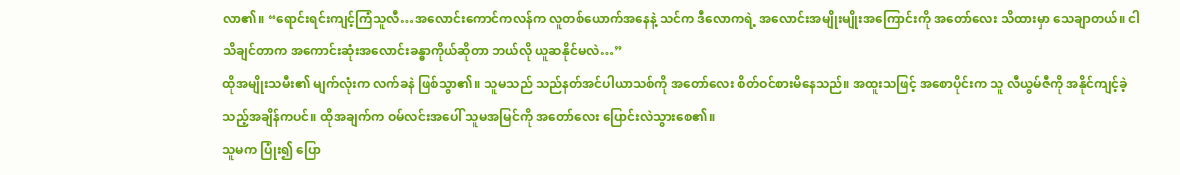လာ၏။ “ရောင်းရင်းကျင့်ကြံသူလီ…အလောင်းကောင်ကလန်က လူတစ်ယောက်အနေနဲ့ သင်က ဒီလောကရဲ့ အလောင်းအမျိုးမျိုးအကြောင်းကို အတော်လေး သိထားမှာ သေချာတယ်။ ငါ သိချင်တာက အကောင်းဆုံးအလောင်းခန္ဓာကိုယ်ဆိုတာ ဘယ်လို ယူဆနိုင်မလဲ…”
ထိုအမျိုးသမီး၏ မျက်လုံးက လက်ခနဲ ဖြစ်သွာ၏။ သူမသည် သည်နတ်အင်ပါယာသစ်ကို အတော်လေး စိတ်ဝင်စားမိနေသည်။ အထူးသဖြင့် အစောပိုင်းက သူ လီယွမ်ဇီကို အနိုင်ကျင့်ခဲ့သည့်အချိန်ကပင်။ ထိုအချက်က ဝမ်လင်းအပေါ် သူမအမြင်ကို အတော်လေး ပြောင်းလဲသွားစေ၏။
သူမက ပြုံး၍ ပြော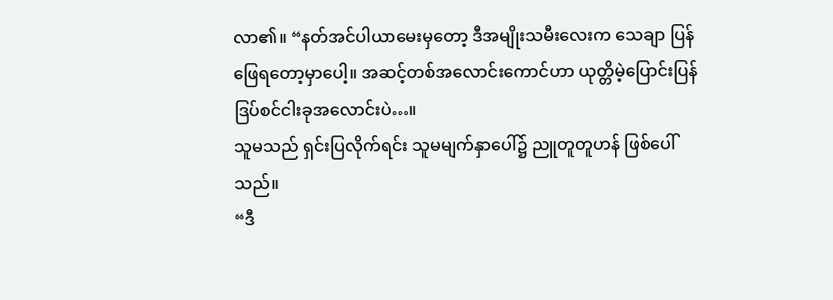လာ၏။ “နတ်အင်ပါယာမေးမှတော့ ဒီအမျိုးသမီးလေးက သေချာ ပြန်ဖြေရတော့မှာပေါ့။ အဆင့်တစ်အလောင်းကောင်ဟာ ယုတ္တိမဲ့ပြောင်းပြန်ဒြပ်စင်ငါးခုအလောင်းပဲ…။
သူမသည် ရှင်းပြလိုက်ရင်း သူမမျက်နှာပေါ်၌ ညူတူတူဟန် ဖြစ်ပေါ်သည်။
“ဒီ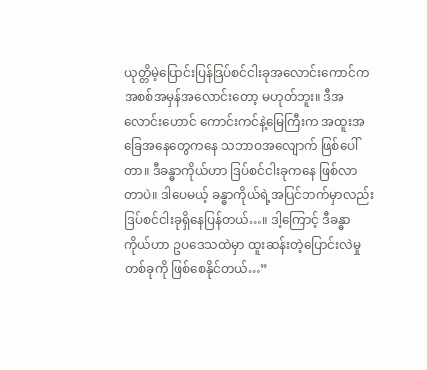ယုတ္တိမဲ့ပြောင်းပြန်ဒြပ်စင်ငါးခုအလောင်းကောင်က အစစ်အမှန်အလောင်းတော့ မဟုတ်ဘူး။ ဒီအလောင်းဟောင် ကောင်းကင်နဲ့မြေကြီးက အထူးအခြေအနေတွေကနေ သဘာဝအလျောက် ဖြစ်ပေါ်တာ။ ဒီခန္ဓာကိုယ်ဟာ ဒြပ်စင်ငါးခုကနေ ဖြစ်လာတာပဲ။ ဒါပေမယ့် ခန္ဓာကိုယ်ရဲ့အပြင်ဘက်မှာလည်း ဒြပ်စင်ငါးခုရှိနေပြန်တယ်…။ ဒါ့ကြောင့် ဒီခန္ဓာကိုယ်ဟာ ဥပဒေသထဲမှာ ထူးဆန်းတဲ့ပြောင်းလဲမှုတစ်ခုကို ဖြစ်စေနိုင်တယ်…”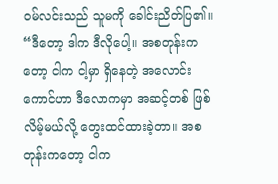ဝမ်လင်းသည် သူမကို ခေါင်းညိတ်ပြ၏။
“ဒီတော့ ဒါက ဒီလိုပေါ့။ အစတုန်းကတော့ ငါက ငါ့မှာ ရှိနေတဲ့ အလောင်းကောင်ဟာ ဒီလောကမှာ အဆင့်တစ် ဖြစ်လိမ့်မယ်လို့ တွေးထင်ထားခဲ့တာ။ အစတုန်းကတော့ ငါက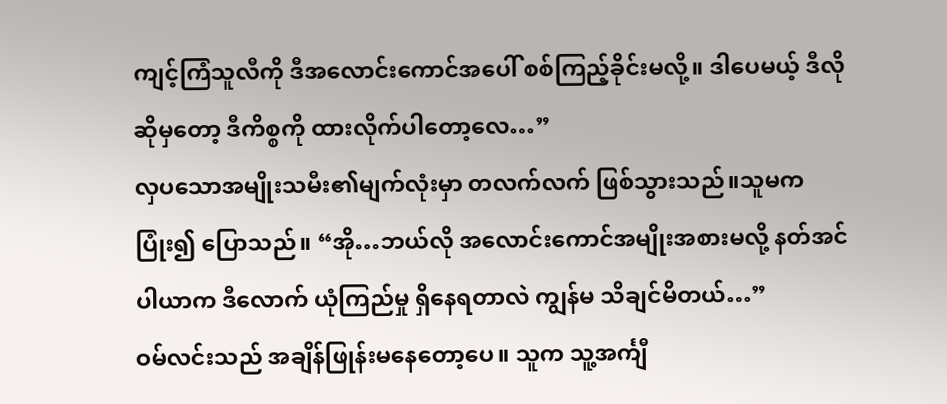ကျင့်ကြံသူလီကို ဒီအလောင်းကောင်အပေါ် စစ်ကြည့်ခိုင်းမလို့။ ဒါပေမယ့် ဒီလိုဆိုမှတော့ ဒီကိစ္စကို ထားလိုက်ပါတော့လေ…”
လှပသောအမျိုးသမီး၏မျက်လုံးမှာ တလက်လက် ဖြစ်သွားသည်။သူမက ပြုံး၍ ပြောသည်။ “အို…ဘယ်လို အလောင်းကောင်အမျိုးအစားမလို့ နတ်အင်ပါယာက ဒီလောက် ယုံကြည်မှု ရှိနေရတာလဲ ကျွန်မ သိချင်မိတယ်…”
ဝမ်လင်းသည် အချိန်ဖြုန်းမနေတော့ပေ။ သူက သူ့အင်္ကျီ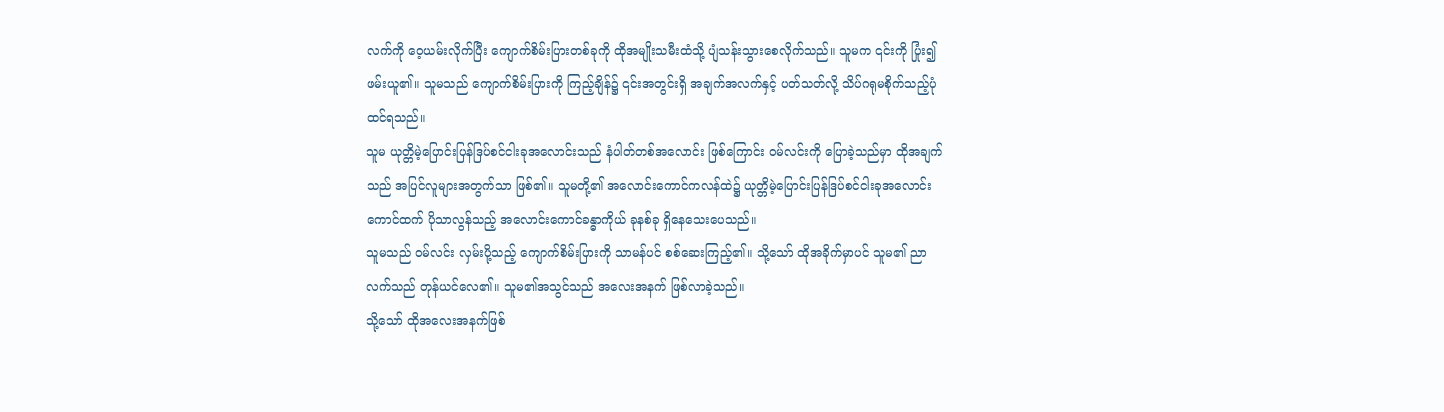လက်ကို ဝေ့ယမ်းလိုက်ပြီး ကျောက်စိမ်းပြားတစ်ခုကို ထိုအမျိုးသမီးထံသို့ ပျံသန်းသွားစေလိုက်သည်။ သူမက ၎င်းကို ပြုံး၍ ဖမ်းယူ၏။ သူမသည် ကျောက်စိမ်းပြားကို ကြည့်ချိန်၌ ၎င်းအတွင်းရှိ အချက်အလက်နှင့် ပတ်သတ်လို့ သိပ်ဂရုမစိုက်သည့်ပုံ ထင်ရသည်။
သူမ ယုတ္တိမဲ့ပြောင်းပြန်ဒြပ်စင်ငါးခုအလောင်းသည် နံပါတ်တစ်အလောင်း ဖြစ်ကြောင်း ဝမ်လင်းကို ပြောခဲ့သည်မှာ ထိုအချက်သည် အပြင်လူများအတွက်သာ ဖြစ်၏။ သူမတို့၏ အလောင်းကောင်ကလန်ထဲ၌ ယုတ္တိမဲ့ပြောင်းပြန်ဒြပ်စင်ငါးခုအလောင်းကောင်ထက် ပိုသာလွန်သည့် အလောင်းကောင်ခန္ဓာကိုယ် ခုနစ်ခု ရှိနေသေးပေသည်။
သူမသည် ဝမ်လင်း လှမ်းပို့သည့် ကျောက်စိမ်းပြားကို သာမန်ပင် စစ်ဆေးကြည့်၏။ သို့သော် ထိုအခိုက်မှာပင် သူမ၏ ညာလက်သည် တုန်ယင်လေ၏။ သူမ၏အသွင်သည် အလေးအနက် ဖြစ်လာခဲ့သည်။
သို့သော် ထိုအလေးအနက်ဖြစ်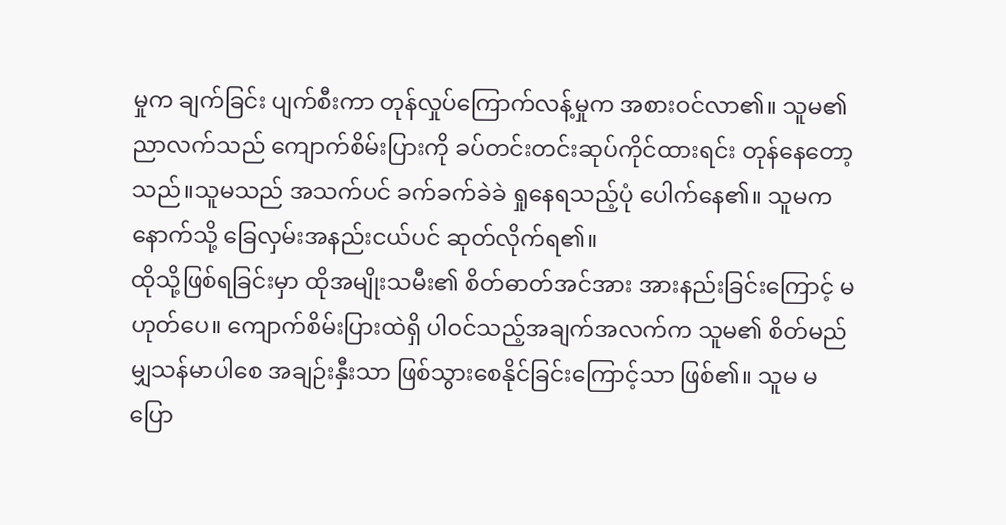မှုက ချက်ခြင်း ပျက်စီးကာ တုန်လှုပ်ကြောက်လန့်မှုက အစားဝင်လာ၏။ သူမ၏ ညာလက်သည် ကျောက်စိမ်းပြားကို ခပ်တင်းတင်းဆုပ်ကိုင်ထားရင်း တုန်နေတော့သည်။သူမသည် အသက်ပင် ခက်ခက်ခဲခဲ ရှုနေရသည့်ပုံ ပေါက်နေ၏။ သူမက နောက်သို့ ခြေလှမ်းအနည်းငယ်ပင် ဆုတ်လိုက်ရ၏။
ထိုသို့ဖြစ်ရခြင်းမှာ ထိုအမျိုးသမီး၏ စိတ်ဓာတ်အင်အား အားနည်းခြင်းကြောင့် မဟုတ်ပေ။ ကျောက်စိမ်းပြားထဲရှိ ပါဝင်သည့်အချက်အလက်က သူမ၏ စိတ်မည်မျှသန်မာပါစေ အချဉ်းနှီးသာ ဖြစ်သွားစေနိုင်ခြင်းကြောင့်သာ ဖြစ်၏။ သူမ မပြော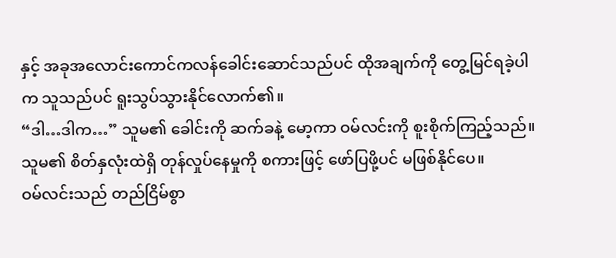နှင့် အခုအလောင်းကောင်ကလန်ခေါင်းဆောင်သည်ပင် ထိုအချက်ကို တွေ့မြင်ရခဲ့ပါက သူသည်ပင် ရူးသွပ်သွားနိုင်လောက်၏။
“ဒါ…ဒါက…” သူမ၏ ခေါင်းကို ဆက်ခနဲ့ မော့ကာ ဝမ်လင်းကို စူးစိုက်ကြည့်သည်။ သူမ၏ စိတ်နှလုံးထဲရှိ တုန်လှုပ်နေမှုကို စကားဖြင့် ဖော်ပြဖို့ပင် မဖြစ်နိုင်ပေ။
ဝမ်လင်းသည် တည်ငြိမ်စွာ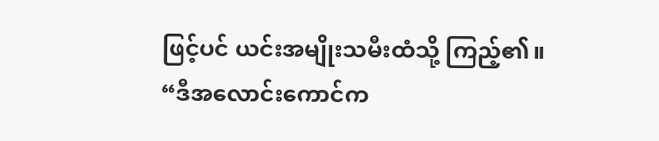ဖြင့်ပင် ယင်းအမျိုးသမီးထံသို့ ကြည့်၏။
“ဒီအလောင်းကောင်က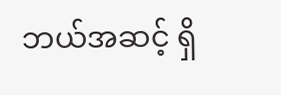ဘယ်အဆင့် ရှိ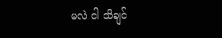မလဲ ငါ သိချင်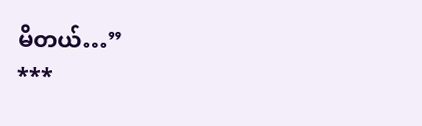မိတယ်…”
***